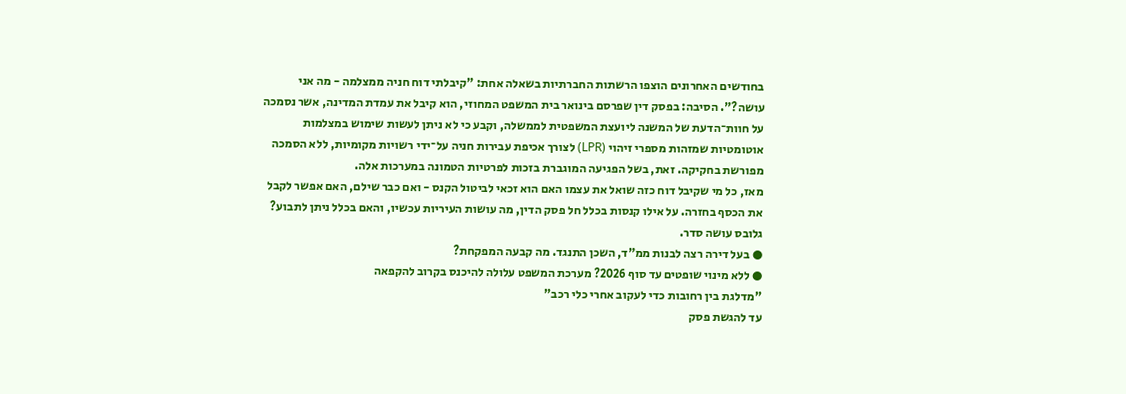בחודשים האחרונים הוצפו הרשתות החברתיות בשאלה אחת: "קיבלתי דוח חניה ממצלמה - מה אני עושה?". הסיבה: בפסק דין שפרסם בינואר בית המשפט המחוזי, הוא קיבל את עמדת המדינה, אשר נסמכה על חוות־הדעת של המשנה ליועצת המשפטית לממשלה, וקבע כי לא ניתן לעשות שימוש במצלמות אוטומטיות שמזהות מספרי זיהוי (LPR) לצורך אכיפת עבירות חניה על־ידי רשויות מקומיות, ללא הסמכה מפורשת בחקיקה. זאת, בשל הפגיעה המוגברת בזכות לפרטיות הטמונה במערכות אלה.
מאז, כל מי שקיבל דוח כזה שואל את עצמו האם הוא זכאי לביטול הקנס - ואם כבר שילם, האם אפשר לקבל את הכסף בחזרה. על אילו קנסות בכלל חל פסק הדין, מה עושות העיריות עכשיו, והאם בכלל ניתן לתבוע? גלובס עושה סדר.
● בעל דירה רצה לבנות ממ"ד, השכן התנגד. מה קבעה המפקחת?
● ללא מינוי שופטים עד סוף 2026? מערכת המשפט עלולה להיכנס בקרוב להקפאה
"מדלגת בין רחובות כדי לעקוב אחרי כלי רכב"
עד להגשת פסק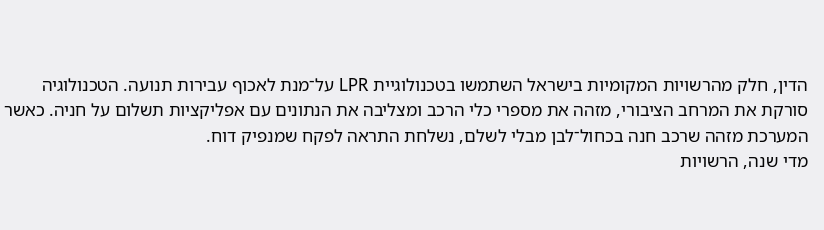הדין, חלק מהרשויות המקומיות בישראל השתמשו בטכנולוגיית LPR על־מנת לאכוף עבירות תנועה. הטכנולוגיה סורקת את המרחב הציבורי, מזהה את מספרי כלי הרכב ומצליבה את הנתונים עם אפליקציות תשלום על חניה. כאשר המערכת מזהה שרכב חנה בכחול־לבן מבלי לשלם, נשלחת התראה לפקח שמנפיק דוח.
מדי שנה, הרשויות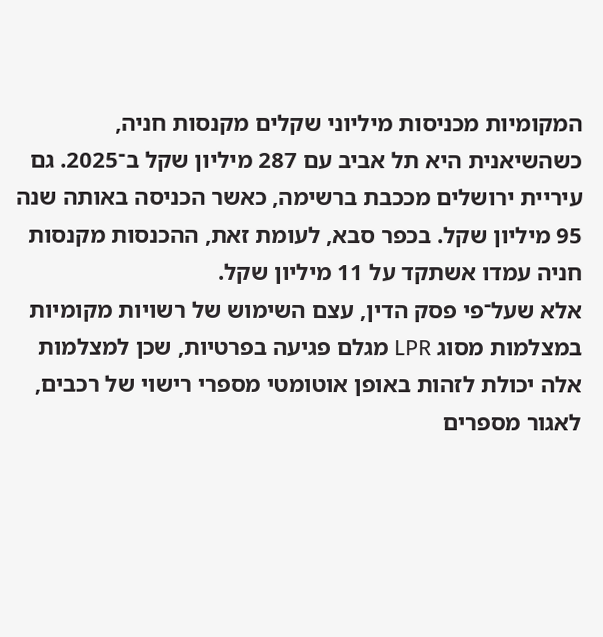המקומיות מכניסות מיליוני שקלים מקנסות חניה, כשהשיאנית היא תל אביב עם 287 מיליון שקל ב־2025. גם עיריית ירושלים מככבת ברשימה, כאשר הכניסה באותה שנה 95 מיליון שקל. בכפר סבא, לעומת זאת, ההכנסות מקנסות חניה עמדו אשתקד על 11 מיליון שקל.
אלא שעל־פי פסק הדין, עצם השימוש של רשויות מקומיות במצלמות מסוג LPR מגלם פגיעה בפרטיות, שכן למצלמות אלה יכולת לזהות באופן אוטומטי מספרי רישוי של רכבים, לאגור מספרים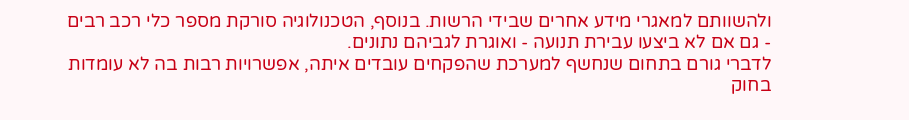ולהשוותם למאגרי מידע אחרים שבידי הרשות. בנוסף, הטכנולוגיה סורקת מספר כלי רכב רבים - גם אם לא ביצעו עבירת תנועה - ואוגרת לגביהם נתונים.
לדברי גורם בתחום שנחשף למערכת שהפקחים עובדים איתה, אפשרויות רבות בה לא עומדות בחוק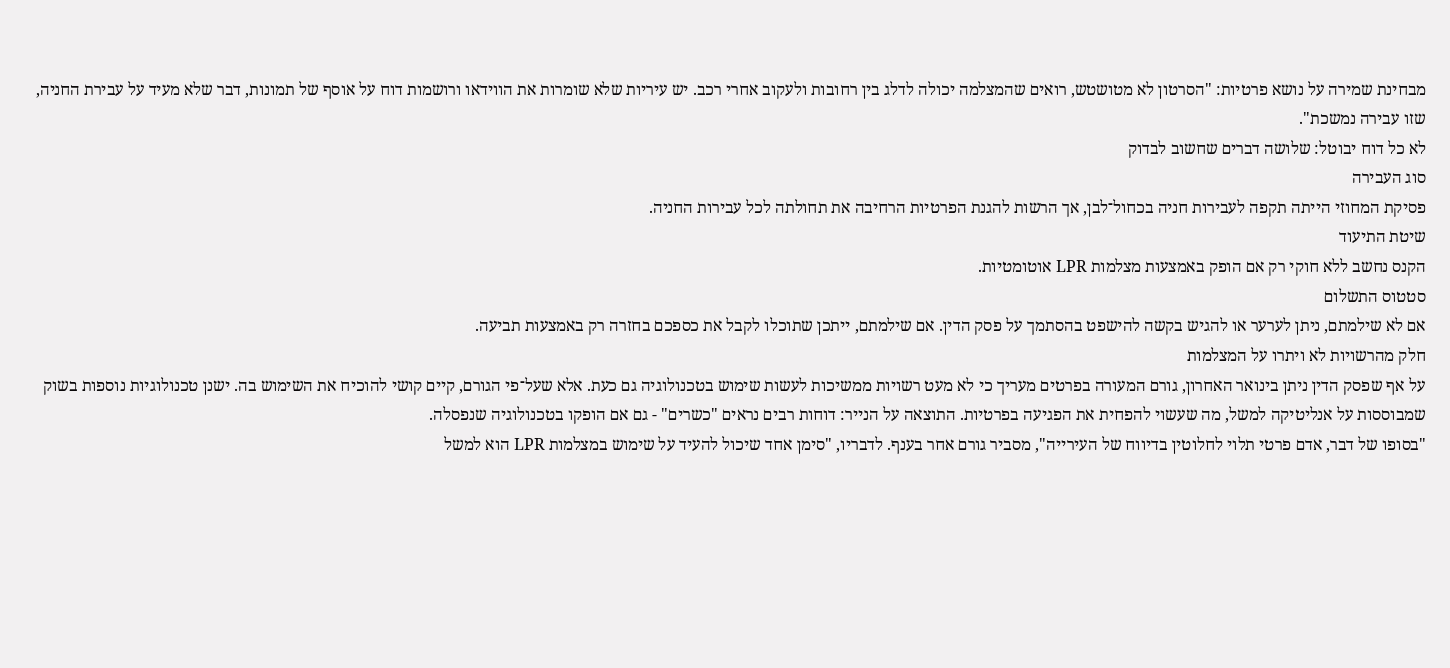מבחינת שמירה על נושא פרטיות: "הסרטון לא מטושטש, רואים שהמצלמה יכולה לדלג בין רחובות ולעקוב אחרי רכב. יש עיריות שלא שומרות את הווידאו ורושמות דוח על אוסף של תמונות, דבר שלא מעיד על עבירת החניה, שזו עבירה נמשכת".
לא כל דוח יבוטל: שלושה דברים שחשוב לבדוק
סוג העבירה
פסיקת המחוזי הייתה תקפה לעבירות חניה בכחול־לבן, אך הרשות להגנת הפרטיות הרחיבה את תחולתה לכל עבירות החניה.
שיטת התיעוד
הקנס נחשב ללא חוקי רק אם הופק באמצעות מצלמות LPR אוטומטיות.
סטטוס התשלום
אם לא שילמתם, ניתן לערער או להגיש בקשה להישפט בהסתמך על פסק הדין. אם שילמתם, ייתכן שתוכלו לקבל את כספכם בחזרה רק באמצעות תביעה.
חלק מהרשויות לא ויתרו על המצלמות
על אף שפסק הדין ניתן בינואר האחרון, גורם המעורה בפרטים מעריך כי לא מעט רשויות ממשיכות לעשות שימוש בטכנולוגיה גם כעת. אלא שעל־פי הגורם, קיים קושי להוכיח את השימוש בה. ישנן טכנולוגיות נוספות בשוק שמבוססות על אנליטיקה למשל, מה שעשוי להפחית את הפגיעה בפרטיות. התוצאה על הנייר: דוחות רבים נראים "כשרים" - גם אם הופקו בטכנולוגיה שנפסלה.
"בסופו של דבר, אדם פרטי תלוי לחלוטין בדיווח של העירייה", מסביר גורם אחר בענף. לדבריו, "סימן אחד שיכול להעיד על שימוש במצלמות LPR הוא למשל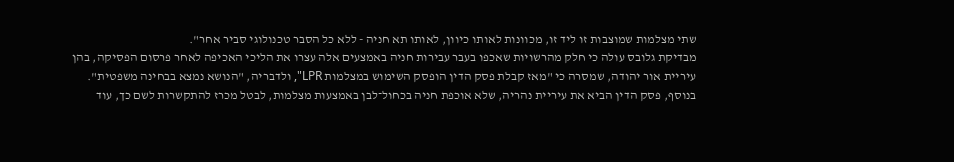שתי מצלמות שמוצבות זו ליד זו, מכוונות לאותו כיוון, לאותו תא חניה - ללא כל הסבר טכנולוגי סביר אחר".
מבדיקת גלובס עולה כי חלק מהרשויות שאכפו בעבר עבירות חניה באמצעים אלה עצרו את הליכי האכיפה לאחר פרסום הפסיקה, בהן עיריית אור יהודה, שמסרה כי "מאז קבלת פסק הדין הופסק השימוש במצלמות LPR", ולדבריה, "הנושא נמצא בבחינה משפטית".
בנוסף, פסק הדין הביא את עיריית נהריה, שלא אוכפת חניה בכחול־לבן באמצעות מצלמות, לבטל מכרז להתקשרות לשם כך, עוד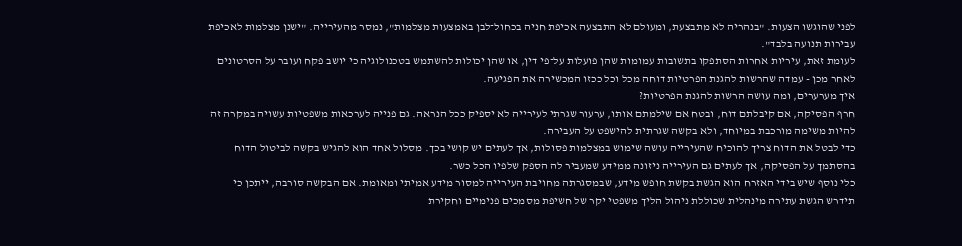לפני שהוגשו הצעות. "בנהריה לא מתבצעת, ומעולם לא התבצעה אכיפת חניה בכחול־לבן באמצעות מצלמות", נמסר מהעירייה. "ישנן מצלמות לאכיפת עבירות תנועה בלבד".
לעומת זאת, עיריות אחרות הסתפקו בתשובות עמומות שהן פועלות על־פי דין, או שהן יכולות להשתמש בטכנולוגיה כי יושב פקח ועובר על הסרטונים לאחר מכן - עמדה שהרשות להגנת הפרטיות דוחה מכל וכל ככזו המכשירה את הפגיעה.
איך מערערים, ומה עושה הרשות להגנת הפרטיות?
חרף הפסיקה, אם קיבלתם דוח, ובטח אם שילמתם אותו, ערעור שגרתי לעירייה לא יספיק ככל הנראה. גם פנייה לערכאות משפטיות עשויה במקרה זה להיות משימה מורכבת במיוחד, ולא בקשה שגרתית להישפט על העבירה.
כדי לבטל את הדוח צריך להוכיח שהעירייה עושה שימוש במצלמות פסולות, אך לעתים יש קושי בכך. מסלול אחד הוא להגיש בקשה לביטול הדוח בהסתמך על הפסיקה, אך לעתים גם העירייה ניזונה ממידע שמעביר לה הספק שלפיו הכל כשר.
כלי נוסף שיש בידי האזרח הוא הגשת בקשת חופש מידע, שבמסגרתה מחויבת העירייה למסור מידע אמיתי ומאומת. אם הבקשה סורבה, ייתכן כי תידרש הגשת עתירה מינהלית שכוללת ניהול הליך משפטי יקר של חשיפת מסמכים פנימיים וחקירת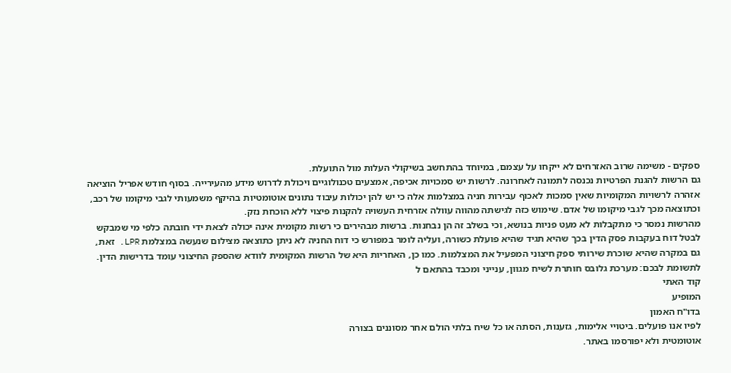ספקים - משימה שרוב האזרחים לא ייקחו על עצמם, במיוחד בהתחשב בשיקולי העלות מול התועלת.
גם הרשות להגנת הפרטיות נכנסה לתמונה לאחרונה. לרשות יש סמכויות אכיפה, אמצעים טכנולוגיים ויכולת לדרוש מידע מהעירייה. בסוף חודש אפריל הוציאה אזהרה לרשויות המקומיות שאין סמכות לאכוף עבירות חניה במצלמות אלה כי יש להן יכולות עיבוד נתונים אוטומטיות בהיקף משמעותי לגבי מיקומו של רכב, וכתוצאה מכך לגבי מיקומו של אדם. שימוש כזה לגישתה מהווה עוולה אזרחית העשויה להקנות פיצוי ללא הוכחת נזק.
מהרשות נמסר כי מתקבלות לא מעט פניות בנושא, וכי בשלב זה הן נבחנות. ברשות מבהירים כי רשות מקומית אינה יכולה לצאת ידי חובתה כלפי מי שמבקש לבטל דוח בעקבות פסק הדין בכך שהיא תגיד שהיא פועלת כשורה, ועליה לומר במפורש כי דוח החניה לא ניתן כתוצאה מצילום שנעשה במצלמת LPR. זאת, גם במקרה שהיא שוכרת שירותי ספק חיצוני המפעיל את המצלמות. כמו כן, האחריות היא של הרשות המקומית לוודא שהספק החיצוני עומד בדרישות הדין.
לתשומת לבכם: מערכת גלובס חותרת לשיח מגוון, ענייני ומכבד בהתאם ל
קוד האתי
המופיע
בדו"ח האמון
לפיו אנו פועלים. ביטויי אלימות, גזענות, הסתה או כל שיח בלתי הולם אחר מסוננים בצורה
אוטומטית ולא יפורסמו באתר.